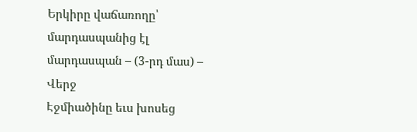Երկիրը վաճառողը՝ մարդասպանից էլ մարդասպան – (3-րդ մաս) – Վերջ
Էջմիածինը եւս խոսեց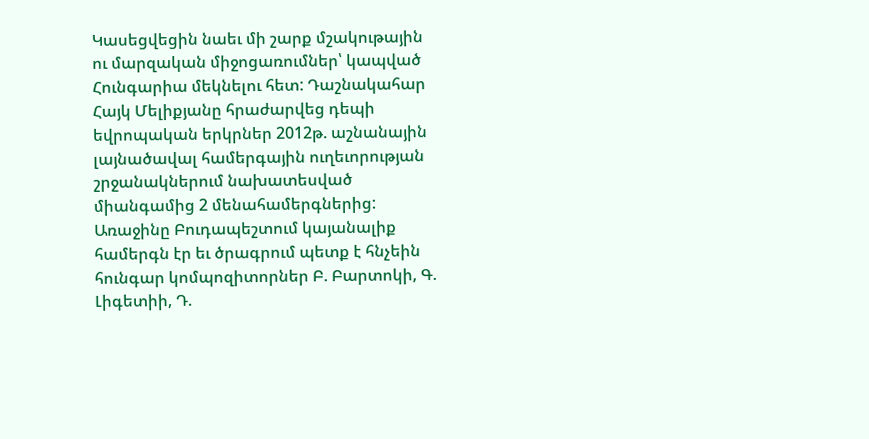Կասեցվեցին նաեւ մի շարք մշակութային ու մարզական միջոցառումներ՝ կապված Հունգարիա մեկնելու հետ: Դաշնակահար Հայկ Մելիքյանը հրաժարվեց դեպի եվրոպական երկրներ 2012թ. աշնանային լայնածավալ համերգային ուղեւորության շրջանակներում նախատեսված միանգամից 2 մենահամերգներից: Առաջինը Բուդապեշտում կայանալիք համերգն էր եւ ծրագրում պետք է հնչեին հունգար կոմպոզիտորներ Բ. Բարտոկի, Գ. Լիգետիի, Դ.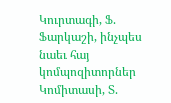Կուրտագի, Ֆ. Ֆարկաշի, ինչպես նաեւ հայ կոմպոզիտորներ Կոմիտասի, Տ.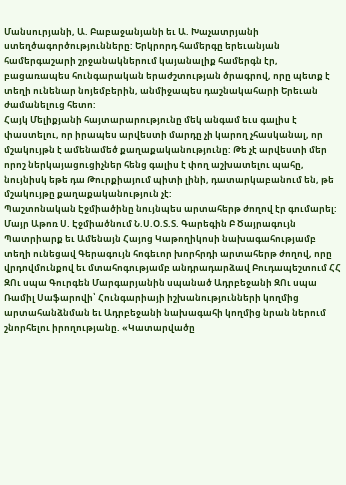Մանսուրյանի, Ա. Բաբաջանյանի եւ Ա. Խաչատրյանի ստեղծագործությունները: Երկրորդ համերգը երեւանյան համերգաշարի շրջանակներում կայանալիք համերգն էր, բացառապես հունգարական երաժշտության ծրագրով, որը պետք է տեղի ունենար նոյեմբերին, անմիջապես դաշնակահարի Երեւան ժամանելուց հետո:
Հայկ Մելիքյանի հայտարարությունը մեկ անգամ եւս գալիս է փաստելու, որ իրապես արվեստի մարդը չի կարող չհասկանալ, որ մշակույթն է ամենամեծ քաղաքականությունը: Թե չէ արվեստի մեր որոշ ներկայացուցիչներ հենց գալիս է փող աշխատելու պահը, նույնիսկ եթե դա Թուրքիայում պիտի լինի, դատարկաբանում են, թե մշակույթը քաղաքականություն չէ:
Պաշտոնական Էջմիածինը նույնպես արտահերթ ժողով էր գումարել: Մայր Աթոռ Ս. Էջմիածնում Ն.Ս.Օ.Տ.Տ. Գարեգին Բ Ծայրագույն Պատրիարք եւ Ամենայն Հայոց Կաթողիկոսի նախագահությամբ տեղի ունեցավ Գերագույն հոգեւոր խորհրդի արտահերթ ժողով, որը վրդովմունքով եւ մտահոգությամբ անդրադարձավ Բուդապեշտում ՀՀ ԶՈւ սպա Գուրգեն Մարգարյանին սպանած Ադրբեջանի ԶՈւ սպա Ռամիլ Սաֆարովի՝ Հունգարիայի իշխանությունների կողմից արտահանձնման եւ Ադրբեջանի նախագահի կողմից նրան ներում շնորհելու իրողությանը. «Կատարվածը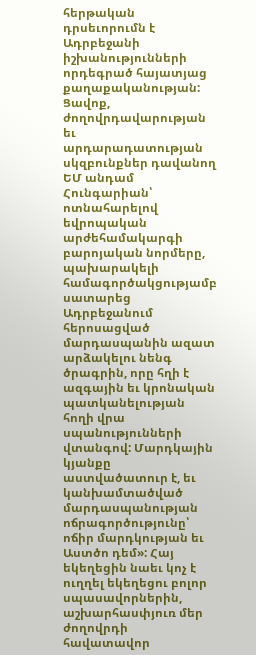հերթական դրսեւորումն է Ադրբեջանի իշխանությունների որդեգրած հայատյաց քաղաքականության: Ցավոք, ժողովրդավարության եւ արդարադատության սկզբունքներ դավանող ԵՄ անդամ Հունգարիան՝ ոտնահարելով եվրոպական արժեհամակարգի բարոյական նորմերը, պախարակելի համագործակցությամբ սատարեց Ադրբեջանում հերոսացված մարդասպանին ազատ արձակելու նենգ ծրագրին, որը հղի է ազգային եւ կրոնական պատկանելության հողի վրա սպանությունների վտանգով: Մարդկային կյանքը աստվածատուր է, եւ կանխամտածված մարդասպանության ոճրագործությունը՝ ոճիր մարդկության եւ Աստծո դեմ»: Հայ եկեղեցին նաեւ կոչ է ուղղել եկեղեցու բոլոր սպասավորներին, աշխարհասփյուռ մեր ժողովրդի հավատավոր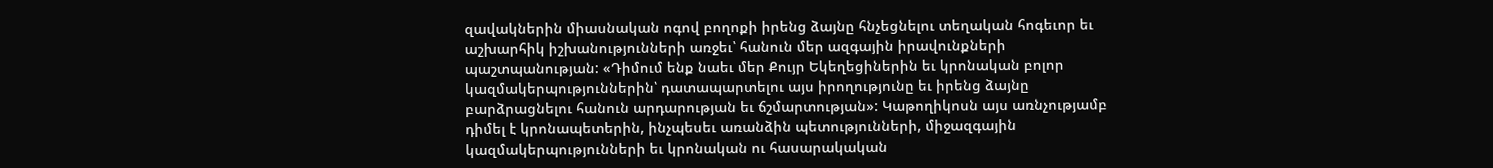զավակներին միասնական ոգով բողոքի իրենց ձայնը հնչեցնելու տեղական հոգեւոր եւ աշխարհիկ իշխանությունների առջեւ՝ հանուն մեր ազգային իրավունքների պաշտպանության: «Դիմում ենք նաեւ մեր Քույր Եկեղեցիներին եւ կրոնական բոլոր կազմակերպություններին՝ դատապարտելու այս իրողությունը եւ իրենց ձայնը բարձրացնելու հանուն արդարության եւ ճշմարտության»: Կաթողիկոսն այս առնչությամբ դիմել է կրոնապետերին, ինչպեսեւ առանձին պետությունների, միջազգային կազմակերպությունների եւ կրոնական ու հասարակական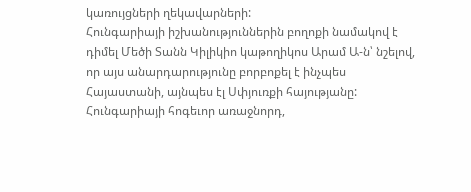կառույցների ղեկավարների:
Հունգարիայի իշխանություններին բողոքի նամակով է դիմել Մեծի Տանն Կիլիկիո կաթողիկոս Արամ Ա-ն՝ նշելով, որ այս անարդարությունը բորբոքել է ինչպես Հայաստանի, այնպես էլ Սփյուռքի հայությանը: Հունգարիայի հոգեւոր առաջնորդ,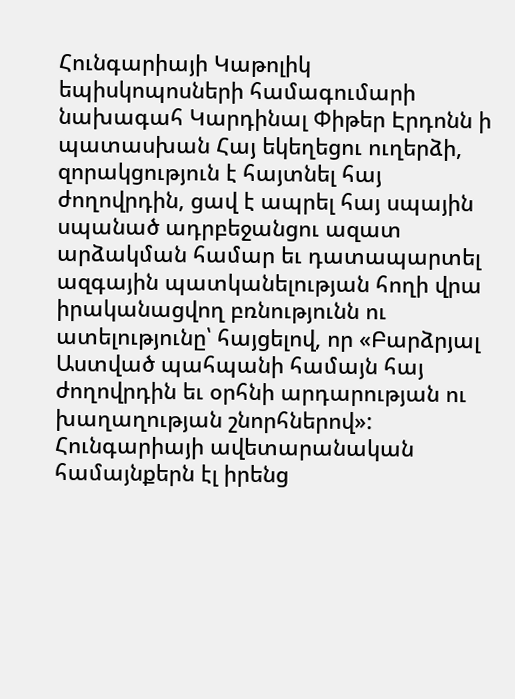Հունգարիայի Կաթոլիկ եպիսկոպոսների համագումարի նախագահ Կարդինալ Փիթեր Էրդոնն ի պատասխան Հայ եկեղեցու ուղերձի, զորակցություն է հայտնել հայ ժողովրդին, ցավ է ապրել հայ սպային սպանած ադրբեջանցու ազատ արձակման համար եւ դատապարտել ազգային պատկանելության հողի վրա իրականացվող բռնությունն ու ատելությունը՝ հայցելով, որ «Բարձրյալ Աստված պահպանի համայն հայ ժողովրդին եւ օրհնի արդարության ու խաղաղության շնորհներով»: Հունգարիայի ավետարանական համայնքերն էլ իրենց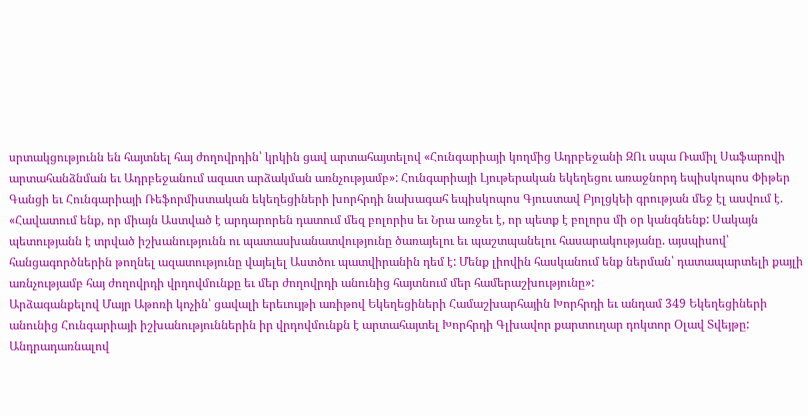սրտակցությունն են հայտնել հայ ժողովրդին՝ կրկին ցավ արտահայտելով «Հունգարիայի կողմից Ադրբեջանի ԶՈւ սպա Ռամիլ Սաֆարովի արտահանձնման եւ Ադրբեջանում ազատ արձակման առնչությամբ»: Հունգարիայի Լյութերական եկեղեցու առաջնորդ եպիսկոպոս Փիթեր Գանցի եւ Հունգարիայի Ռեֆորմիստական եկեղեցիների խորհրդի նախագահ եպիսկոպոս Գյուստավ Բյոլցկեի գրության մեջ էլ ասվում է. «Հավատում ենք, որ միայն Աստված է արդարորեն դատում մեզ բոլորիս եւ Նրա առջեւ է, որ պետք է բոլորս մի օր կանգնենք: Սակայն պետությանն է տրված իշխանությունն ու պատասխանատվությունը ծառայելու եւ պաշտպանելու հասարակությանը. այսպիսով՝ հանցագործներին թողնել ազատությունը վայելել Աստծու պատվիրանին դեմ է: Մենք լիովին հասկանում ենք ներման՝ դատապարտելի քայլի առնչությամբ հայ ժողովրդի վրդովմունքը եւ մեր ժողովրդի անունից հայտնում մեր համերաշխությունը»:
Արձագանքելով Մայր Աթոռի կոչին՝ ցավալի երեւույթի առիթով Եկեղեցիների Համաշխարհային Խորհրդի եւ անդամ 349 Եկեղեցիների անունից Հունգարիայի իշխանություններին իր վրդովմունքն է արտահայտել Խորհրդի Գլխավոր քարտուղար դոկտոր Օլավ Տվեյթը: Անդրադառնալով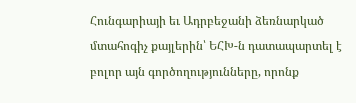Հունգարիայի եւ Ադրբեջանի ձեռնարկած մտահոգիչ քայլերին՝ ԵՀԽ-ն դատապարտել է բոլոր այն գործողությունները, որոնք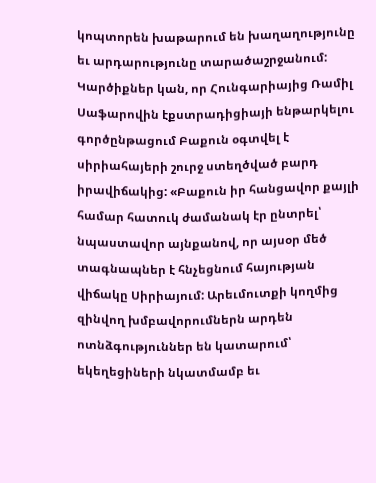կոպտորեն խաթարում են խաղաղությունը եւ արդարությունը տարածաշրջանում:
Կարծիքներ կան, որ Հունգարիայից Ռամիլ Սաֆարովին էքստրադիցիայի ենթարկելու գործընթացում Բաքուն օգտվել է սիրիահայերի շուրջ ստեղծված բարդ իրավիճակից: «Բաքուն իր հանցավոր քայլի համար հատուկ ժամանակ էր ընտրել՝ նպաստավոր այնքանով, որ այսօր մեծ տագնապներ է հնչեցնում հայության վիճակը Սիրիայում: Արեւմուտքի կողմից զինվող խմբավորումներն արդեն ոտնձգություններ են կատարում՝ եկեղեցիների նկատմամբ եւ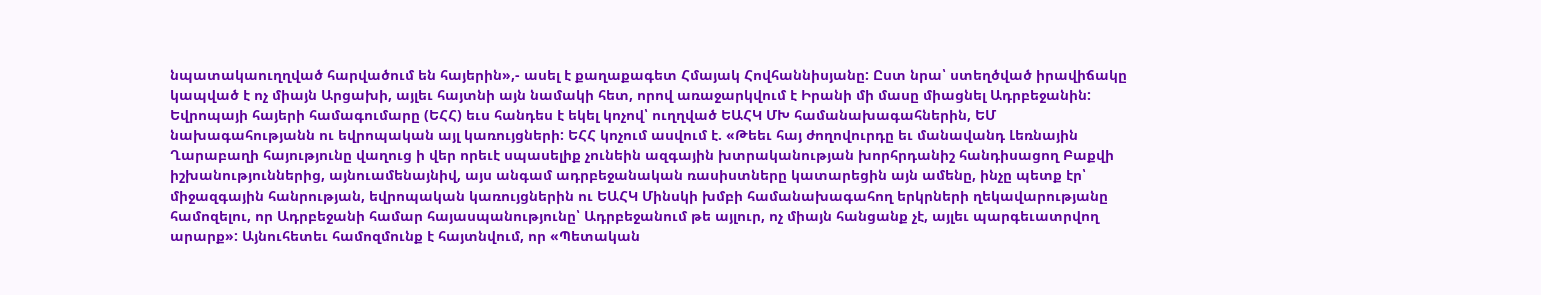նպատակաուղղված հարվածում են հայերին»,- ասել է քաղաքագետ Հմայակ Հովհաննիսյանը: Ըստ նրա՝ ստեղծված իրավիճակը կապված է ոչ միայն Արցախի, այլեւ հայտնի այն նամակի հետ, որով առաջարկվում է Իրանի մի մասը միացնել Ադրբեջանին:
Եվրոպայի հայերի համագումարը (ԵՀՀ) եւս հանդես է եկել կոչով՝ ուղղված ԵԱՀԿ ՄԽ համանախագահներին, ԵՄ նախագահությանն ու եվրոպական այլ կառույցների: ԵՀՀ կոչում ասվում է. «Թեեւ հայ ժողովուրդը եւ մանավանդ Լեռնային Ղարաբաղի հայությունը վաղուց ի վեր որեւէ սպասելիք չունեին ազգային խտրականության խորհրդանիշ հանդիսացող Բաքվի իշխանություններից, այնուամենայնիվ, այս անգամ ադրբեջանական ռասիստները կատարեցին այն ամենը, ինչը պետք էր՝ միջազգային հանրության, եվրոպական կառույցներին ու ԵԱՀԿ Մինսկի խմբի համանախագահող երկրների ղեկավարությանը համոզելու, որ Ադրբեջանի համար հայասպանությունը՝ Ադրբեջանում թե այլուր, ոչ միայն հանցանք չէ, այլեւ պարգեւատրվող արարք»: Այնուհետեւ համոզմունք է հայտնվում, որ «Պետական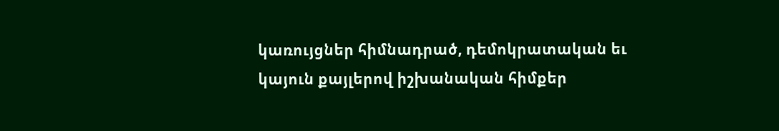կառույցներ հիմնադրած, դեմոկրատական եւ կայուն քայլերով իշխանական հիմքեր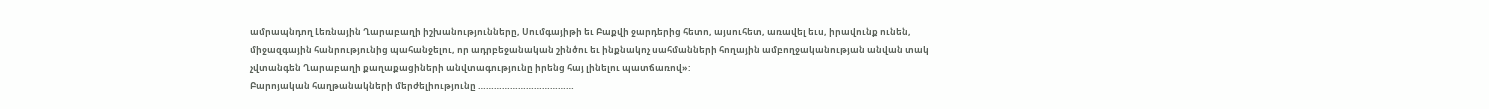ամրապնդող Լեռնային Ղարաբաղի իշխանությունները, Սումգայիթի եւ Բաքվի ջարդերից հետո, այսուհետ, առավել եւս, իրավունք ունեն, միջազգային հանրությունից պահանջելու, որ ադրբեջանական շինծու եւ ինքնակոչ սահմանների հողային ամբողջականության անվան տակ չվտանգեն Ղարաբաղի քաղաքացիների անվտագությունը իրենց հայ լինելու պատճառով»:
Բարոյական հաղթանակների մերժելիությունը ………………………………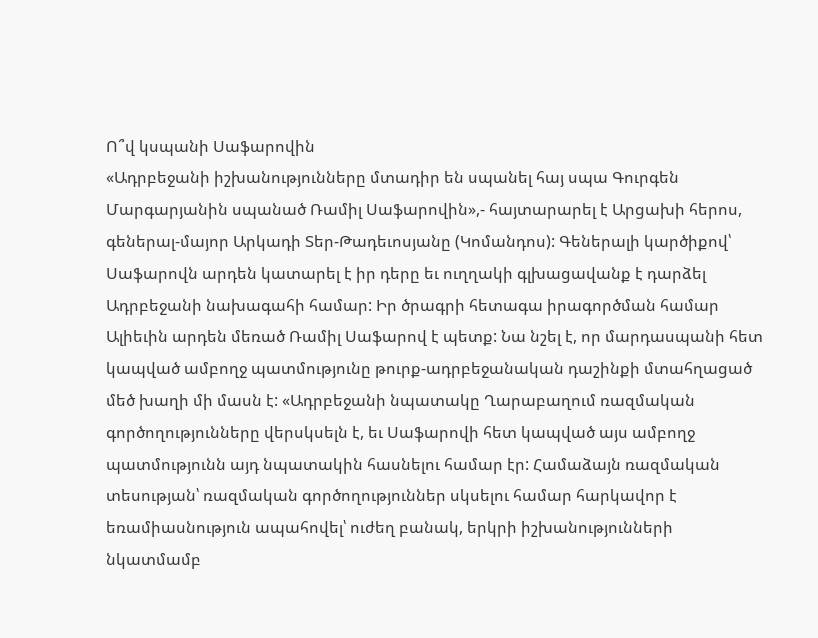Ո՞վ կսպանի Սաֆարովին
«Ադրբեջանի իշխանությունները մտադիր են սպանել հայ սպա Գուրգեն Մարգարյանին սպանած Ռամիլ Սաֆարովին»,- հայտարարել է Արցախի հերոս, գեներալ-մայոր Արկադի Տեր-Թադեւոսյանը (Կոմանդոս): Գեներալի կարծիքով՝ Սաֆարովն արդեն կատարել է իր դերը եւ ուղղակի գլխացավանք է դարձել Ադրբեջանի նախագահի համար: Իր ծրագրի հետագա իրագործման համար Ալիեւին արդեն մեռած Ռամիլ Սաֆարով է պետք: Նա նշել է, որ մարդասպանի հետ կապված ամբողջ պատմությունը թուրք-ադրբեջանական դաշինքի մտահղացած մեծ խաղի մի մասն է: «Ադրբեջանի նպատակը Ղարաբաղում ռազմական գործողությունները վերսկսելն է, եւ Սաֆարովի հետ կապված այս ամբողջ պատմությունն այդ նպատակին հասնելու համար էր: Համաձայն ռազմական տեսության՝ ռազմական գործողություններ սկսելու համար հարկավոր է եռամիասնություն ապահովել՝ ուժեղ բանակ, երկրի իշխանությունների նկատմամբ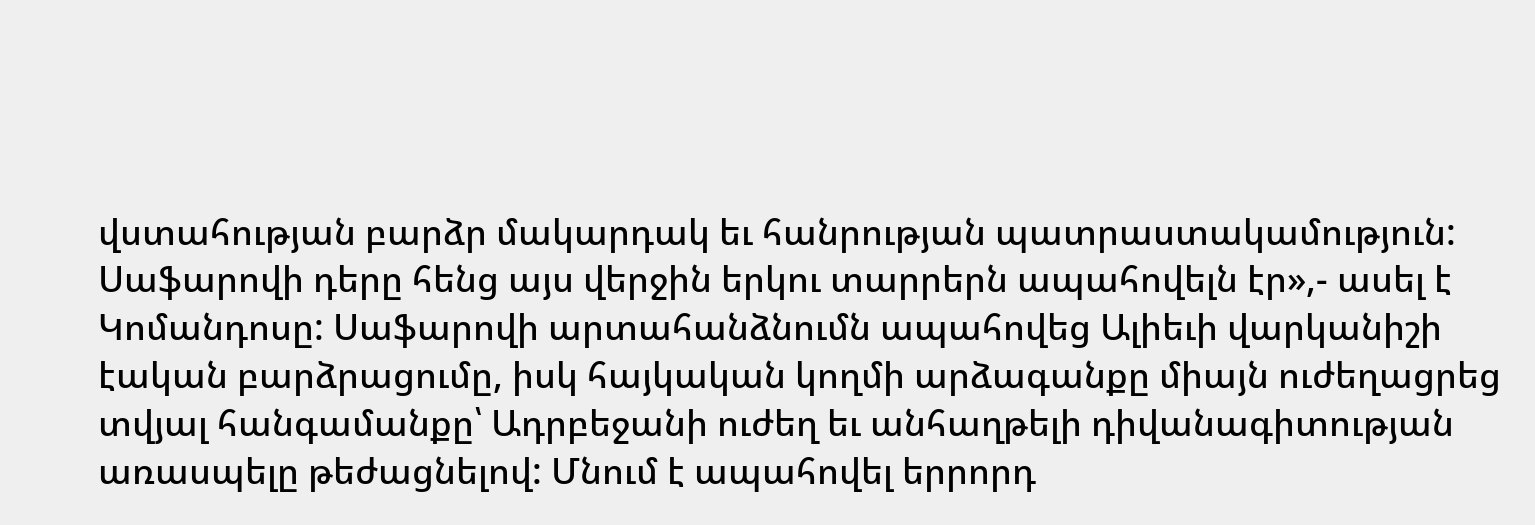վստահության բարձր մակարդակ եւ հանրության պատրաստակամություն: Սաֆարովի դերը հենց այս վերջին երկու տարրերն ապահովելն էր»,- ասել է Կոմանդոսը: Սաֆարովի արտահանձնումն ապահովեց Ալիեւի վարկանիշի էական բարձրացումը, իսկ հայկական կողմի արձագանքը միայն ուժեղացրեց տվյալ հանգամանքը՝ Ադրբեջանի ուժեղ եւ անհաղթելի դիվանագիտության առասպելը թեժացնելով: Մնում է ապահովել երրորդ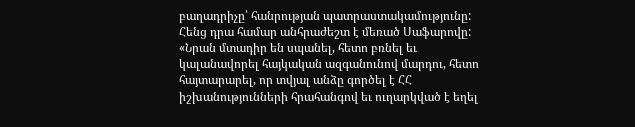բաղադրիչը՝ հանրության պատրաստակամությունը: Հենց դրա համար անհրաժեշտ է մեռած Սաֆարովը: «Նրան մտադիր են սպանել, հետո բռնել եւ կալանավորել հայկական ազգանունով մարդու, հետո հայտարարել, որ տվյալ անձը գործել է ՀՀ իշխանությունների հրահանգով եւ ուղարկված է եղել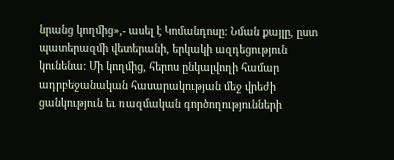նրանց կողմից»,- ասել է Կոմանդոսը: Նման քայլը, ըստ պատերազմի վետերանի, երկակի ազդեցություն կունենա: Մի կողմից, հերոս ընկալվողի համար ադրբեջանական հասարակության մեջ վրեժի ցանկություն եւ ռազմական գործողությունների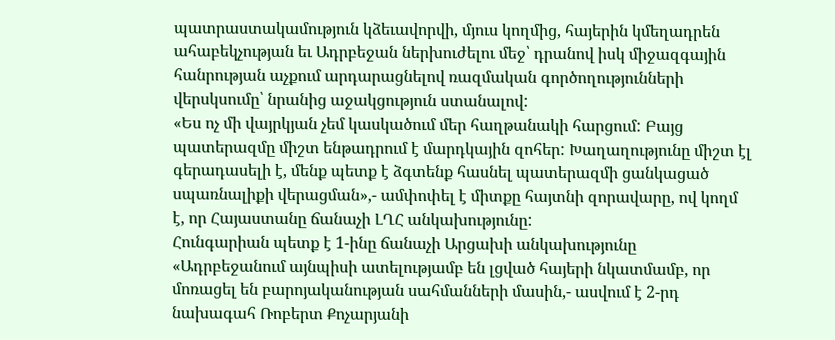պատրաստակամություն կձեւավորվի, մյուս կողմից, հայերին կմեղադրեն ահաբեկչության եւ Ադրբեջան ներխուժելու մեջ՝ դրանով իսկ միջազգային հանրության աչքում արդարացնելով ռազմական գործողությունների վերսկսումը՝ նրանից աջակցություն ստանալով:
«Ես ոչ մի վայրկյան չեմ կասկածում մեր հաղթանակի հարցում: Բայց պատերազմը միշտ ենթադրում է մարդկային զոհեր: Խաղաղությունը միշտ էլ գերադասելի է, մենք պետք է ձգտենք հասնել պատերազմի ցանկացած սպառնալիքի վերացման»,- ամփոփել է միտքը հայտնի զորավարը, ով կողմ է, որ Հայաստանը ճանաչի ԼՂՀ անկախությունը:
Հունգարիան պետք է 1-ինը ճանաչի Արցախի անկախությունը
«Ադրբեջանում այնպիսի ատելությամբ են լցված հայերի նկատմամբ, որ մոռացել են բարոյականության սահմանների մասին,- ասվում է 2-րդ նախագահ Ռոբերտ Քոչարյանի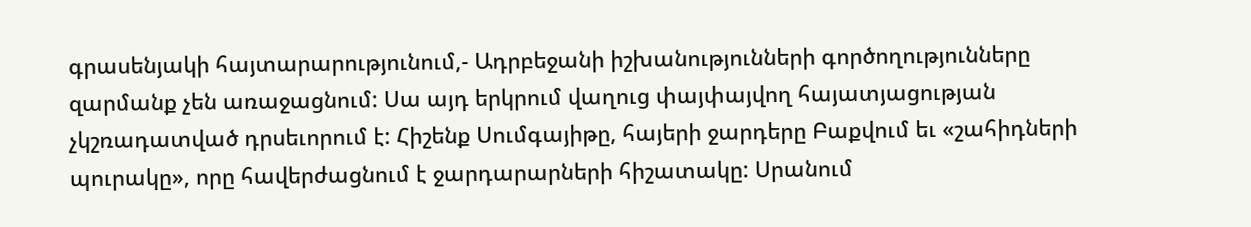գրասենյակի հայտարարությունում,- Ադրբեջանի իշխանությունների գործողությունները զարմանք չեն առաջացնում: Սա այդ երկրում վաղուց փայփայվող հայատյացության չկշռադատված դրսեւորում է: Հիշենք Սումգայիթը, հայերի ջարդերը Բաքվում եւ «շահիդների պուրակը», որը հավերժացնում է ջարդարարների հիշատակը: Սրանում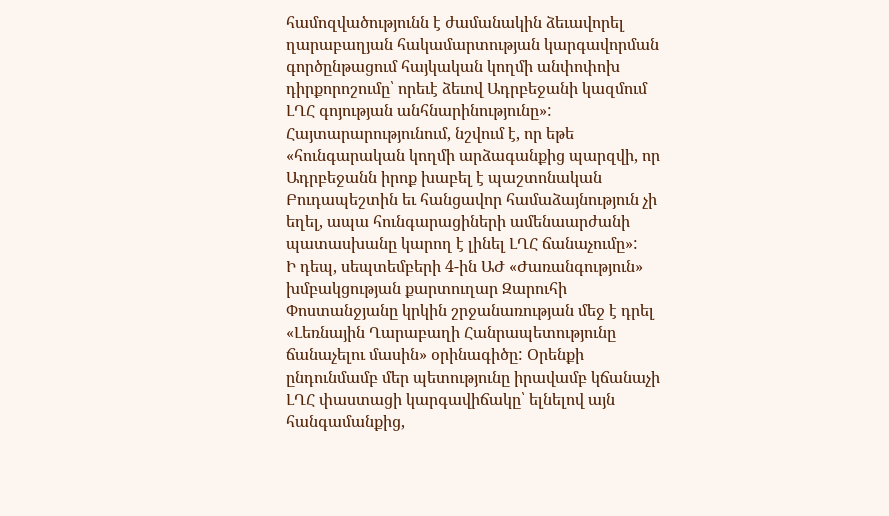համոզվածությունն է ժամանակին ձեւավորել ղարաբաղյան հակամարտության կարգավորման գործընթացում հայկական կողմի անփոփոխ դիրքորոշումը՝ որեւէ ձեւով Ադրբեջանի կազմում ԼՂՀ գոյության անհնարինությունը»: Հայտարարությունում, նշվում է, որ եթե «հունգարական կողմի արձագանքից պարզվի, որ Ադրբեջանն իրոք խաբել է պաշտոնական Բուդապեշտին եւ հանցավոր համաձայնություն չի եղել, ապա հունգարացիների ամենաարժանի պատասխանը կարող է լինել ԼՂՀ ճանաչումը»:
Ի դեպ, սեպտեմբերի 4-ին ԱԺ «Ժառանգություն» խմբակցության քարտուղար Զարուհի Փոստանջյանը կրկին շրջանառության մեջ է դրել «Լեռնային Ղարաբաղի Հանրապետությունը ճանաչելու մասին» օրինագիծը: Օրենքի ընդունմամբ մեր պետությունը իրավամբ կճանաչի ԼՂՀ փաստացի կարգավիճակը՝ ելնելով այն հանգամանքից,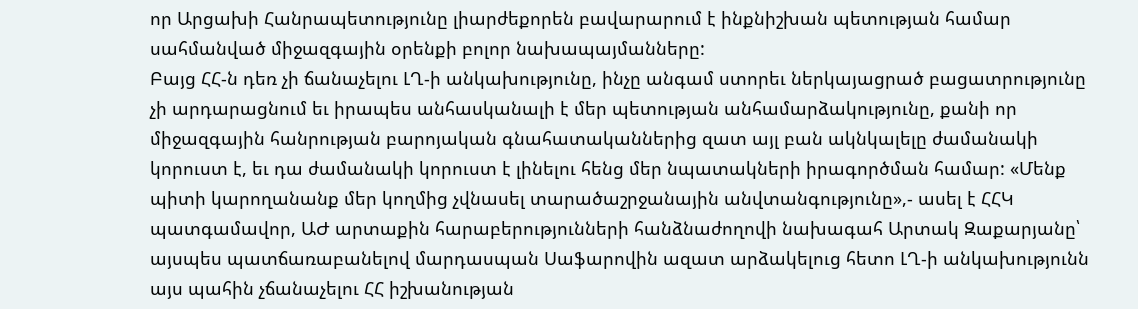որ Արցախի Հանրապետությունը լիարժեքորեն բավարարում է ինքնիշխան պետության համար սահմանված միջազգային օրենքի բոլոր նախապայմանները:
Բայց ՀՀ-ն դեռ չի ճանաչելու ԼՂ-ի անկախությունը, ինչը անգամ ստորեւ ներկայացրած բացատրությունը չի արդարացնում եւ իրապես անհասկանալի է մեր պետության անհամարձակությունը, քանի որ միջազգային հանրության բարոյական գնահատականներից զատ այլ բան ակնկալելը ժամանակի կորուստ է, եւ դա ժամանակի կորուստ է լինելու հենց մեր նպատակների իրագործման համար: «Մենք պիտի կարողանանք մեր կողմից չվնասել տարածաշրջանային անվտանգությունը»,- ասել է ՀՀԿ պատգամավոր, ԱԺ արտաքին հարաբերությունների հանձնաժողովի նախագահ Արտակ Զաքարյանը՝ այսպես պատճառաբանելով մարդասպան Սաֆարովին ազատ արձակելուց հետո ԼՂ-ի անկախությունն այս պահին չճանաչելու ՀՀ իշխանության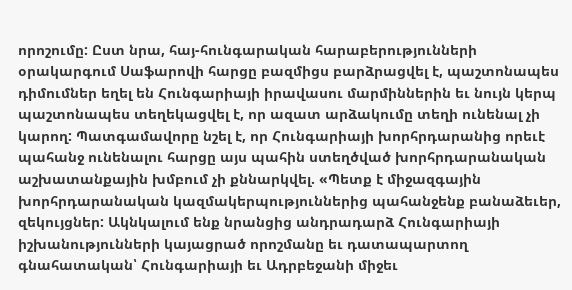որոշումը: Ըստ նրա, հայ-հունգարական հարաբերությունների օրակարգում Սաֆարովի հարցը բազմիցս բարձրացվել է, պաշտոնապես դիմումներ եղել են Հունգարիայի իրավասու մարմիններին եւ նույն կերպ պաշտոնապես տեղեկացվել է, որ ազատ արձակումը տեղի ունենալ չի կարող: Պատգամավորը նշել է, որ Հունգարիայի խորհրդարանից որեւէ պահանջ ունենալու հարցը այս պահին ստեղծված խորհրդարանական աշխատանքային խմբում չի քննարկվել. «Պետք է միջազգային խորհրդարանական կազմակերպություններից պահանջենք բանաձեւեր, զեկույցներ: Ակնկալում ենք նրանցից անդրադարձ Հունգարիայի իշխանությունների կայացրած որոշմանը եւ դատապարտող գնահատական՝ Հունգարիայի եւ Ադրբեջանի միջեւ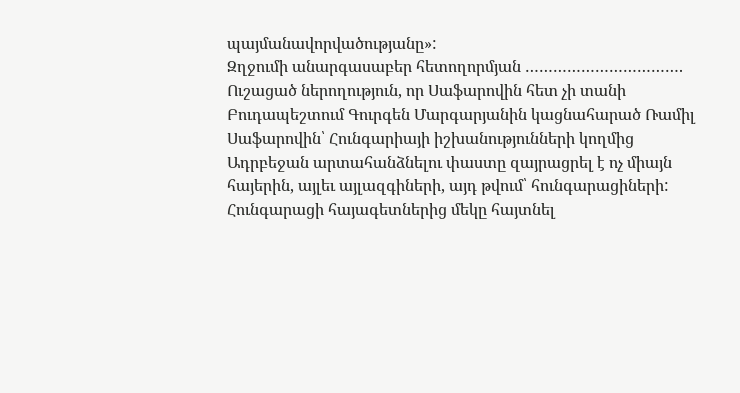պայմանավորվածությանը»:
Զղջումի անարգասաբեր հետողորմյան …………………………….
Ուշացած ներողություն, որ Սաֆարովին հետ չի տանի
Բուդապեշտում Գուրգեն Մարգարյանին կացնահարած Ռամիլ Սաֆարովին՝ Հունգարիայի իշխանությունների կողմից Ադրբեջան արտահանձնելու փաստը զայրացրել է ոչ միայն հայերին, այլեւ այլազգիների, այդ թվում՝ հունգարացիների: Հունգարացի հայագետներից մեկը հայտնել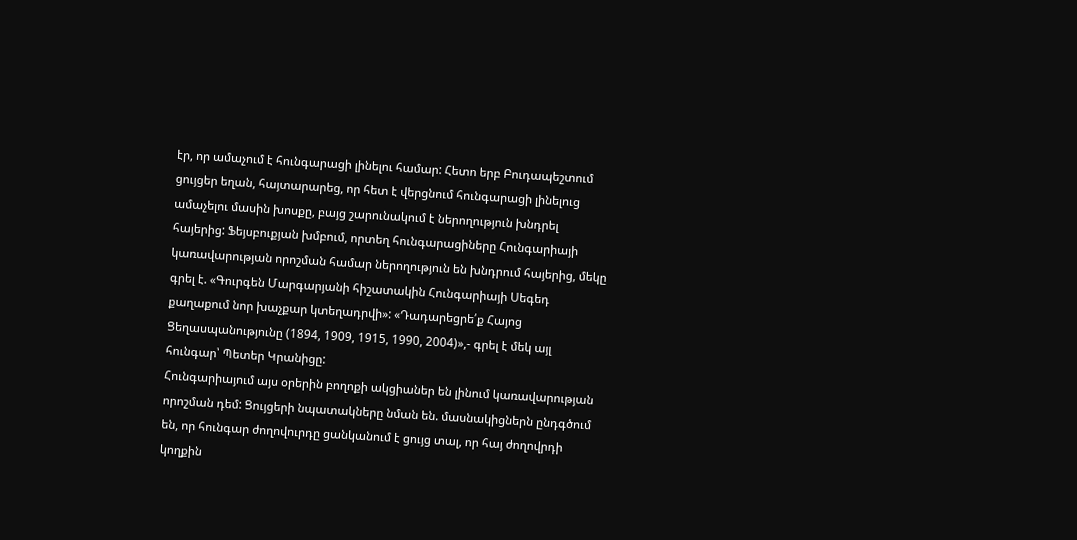էր, որ ամաչում է հունգարացի լինելու համար: Հետո երբ Բուդապեշտում ցույցեր եղան, հայտարարեց, որ հետ է վերցնում հունգարացի լինելուց ամաչելու մասին խոսքը, բայց շարունակում է ներողություն խնդրել հայերից: Ֆեյսբուքյան խմբում, որտեղ հունգարացիները Հունգարիայի կառավարության որոշման համար ներողություն են խնդրում հայերից, մեկը գրել է. «Գուրգեն Մարգարյանի հիշատակին Հունգարիայի Սեգեդ քաղաքում նոր խաչքար կտեղադրվի»: «Դադարեցրե՛ք Հայոց Ցեղասպանությունը (1894, 1909, 1915, 1990, 2004)»,- գրել է մեկ այլ հունգար՝ Պետեր Կրանիցը:
Հունգարիայում այս օրերին բողոքի ակցիաներ են լինում կառավարության որոշման դեմ: Ցույցերի նպատակները նման են. մասնակիցներն ընդգծում են, որ հունգար ժողովուրդը ցանկանում է ցույց տալ, որ հայ ժողովրդի կողքին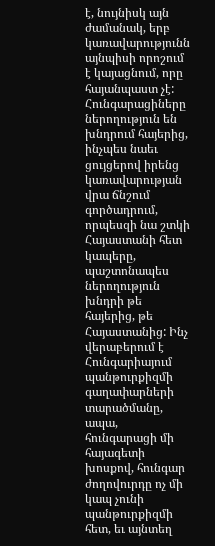է, նույնիսկ այն ժամանակ, երբ կառավարությունն այնպիսի որոշում է կայացնում, որը հայանպաստ չէ: Հունգարացիները ներողություն են խնդրում հայերից, ինչպես նաեւ ցույցերով իրենց կառավարության վրա ճնշում գործադրում, որպեսզի նա շտկի Հայաստանի հետ կապերը, պաշտոնապես ներողություն խնդրի թե հայերից, թե Հայաստանից: Ինչ վերաբերում է Հունգարիայում պանթուրքիզմի գաղափարների տարածմանը, ապա, հունգարացի մի հայագետի խոսքով, հունգար ժողովուրդը ոչ մի կապ չունի պանթուրքիզմի հետ, եւ այնտեղ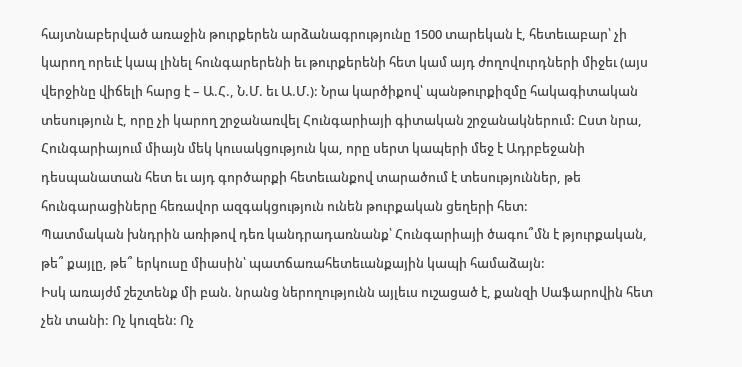հայտնաբերված առաջին թուրքերեն արձանագրությունը 1500 տարեկան է, հետեւաբար՝ չի կարող որեւէ կապ լինել հունգարերենի եւ թուրքերենի հետ կամ այդ ժողովուրդների միջեւ (այս վերջինը վիճելի հարց է – Ա.Հ., Ն.Մ. եւ Ա.Մ.): Նրա կարծիքով՝ պանթուրքիզմը հակագիտական տեսություն է, որը չի կարող շրջանառվել Հունգարիայի գիտական շրջանակներում: Ըստ նրա, Հունգարիայում միայն մեկ կուսակցություն կա, որը սերտ կապերի մեջ է Ադրբեջանի դեսպանատան հետ եւ այդ գործարքի հետեւանքով տարածում է տեսություններ, թե հունգարացիները հեռավոր ազգակցություն ունեն թուրքական ցեղերի հետ:
Պատմական խնդրին առիթով դեռ կանդրադառնանք՝ Հունգարիայի ծագու՞մն է թյուրքական, թե՞ քայլը, թե՞ երկուսը միասին՝ պատճառահետեւանքային կապի համաձայն:
Իսկ առայժմ շեշտենք մի բան. նրանց ներողությունն այլեւս ուշացած է, քանզի Սաֆարովին հետ չեն տանի: Ոչ կուզեն: Ոչ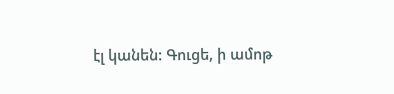էլ կանեն: Գուցե, ի ամոթ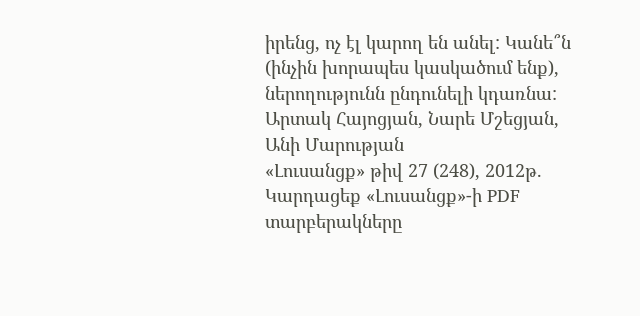իրենց, ոչ էլ կարող են անել: Կանե՞ն (ինչին խորապես կասկածում ենք), ներողությունն ընդունելի կդառնա:
Արտակ Հայոցյան, Նարե Մշեցյան, Անի Մարության
«Լուսանցք» թիվ 27 (248), 2012թ.
Կարդացեք «Լուսանցք»-ի PDF տարբերակները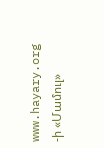www.hayary.org -ի «Մամուլ»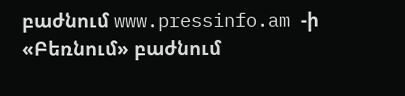բաժնում www.pressinfo.am -ի «Բեռնում» բաժնում